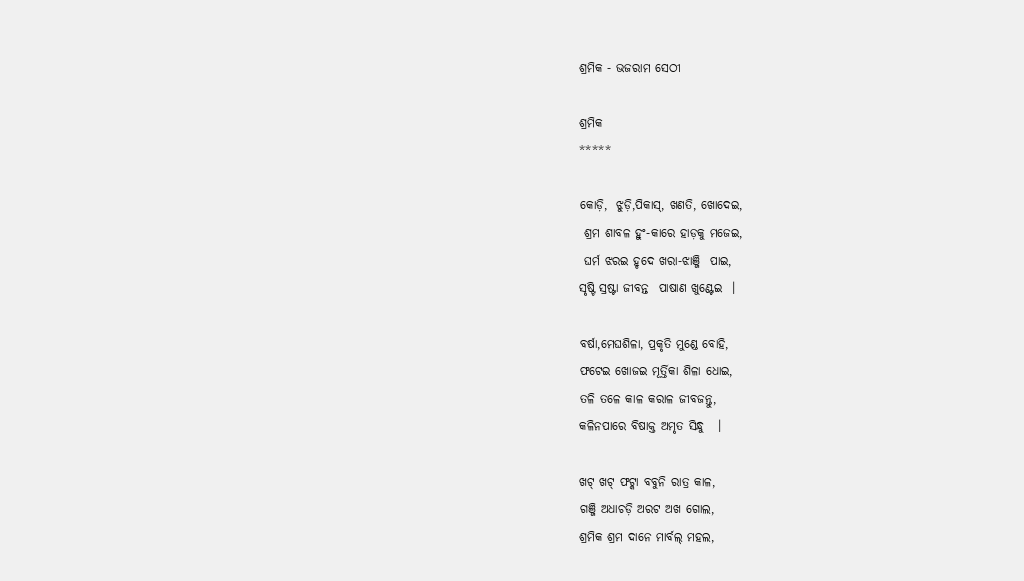ଶ୍ରମିକ - ଭଜରାମ ସେଠୀ

ଶ୍ରମିକ
*****

କୋଡ଼ି,  ଝୁଡ଼ି,ପିକାସ୍, ଖଣତି, ଖୋଦେଇ,
 ଶ୍ରମ ଶାବଳ ହୁଂ-କାରେ ହାଡ଼କୁ ମଜେଇ,
 ଘର୍ମ ଝରଇ ହୃଦେ ଖରା-ଝାଞ୍ଜି  ପାଇ,
ସୃଷ୍ଟି ସ୍ରଷ୍ଟା ଜୀବନ୍ତ  ପାଷାଣ ଖୁଣ୍ଟେଇ  ।

ବର୍ଷା,ମେଘଶିଳା, ପ୍ରକୃତି ମୁଣ୍ଡେ ବୋହି,
ଫଟେଇ ଖୋଜଇ ମୂର୍ତ୍ତିକା ଶିଳା ଧୋଇ,
ତଳି ତଳେ କାଳ କରାଳ ଜୀବଜନ୍ତୁ,
କଳିନପାରେ ବିଷାକ୍ତ ଅମୃତ ସିନ୍ଧୁ   ।

ଖଟ୍ ଖଟ୍ ଫଟ୍କା ବବୁନି ରାତ୍ର କାଳ,
ଗଞ୍ଜି ଅଧାଚଡ଼ି ଅରଟ ଅଖ ଗୋଲ,
ଶ୍ରମିକ ଶ୍ରମ ଦାନେ ମାର୍ବଲ୍ ମହଲ,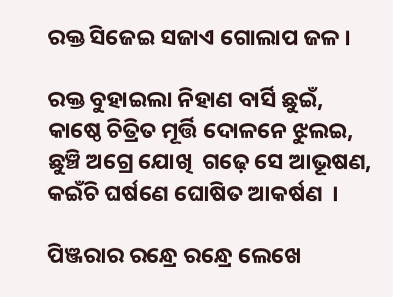ରକ୍ତ ସିଜେଇ ସଜାଏ ଗୋଲାପ ଜଳ ।

ରକ୍ତ ବୁହାଇଲା ନିହାଣ ବାର୍ସି ଛୁଇଁ,
କାଷ୍ଠେ ଚିତ୍ରିତ ମୂର୍ତ୍ତି ଦୋଳନେ ଝୁଲଇ,
ଛୁଞ୍ଚି ଅଗ୍ରେ ଯୋଖି  ଗଢ଼େ ସେ ଆଭୂଷଣ,
କଇଁଚି ଘର୍ଷଣେ ଘୋଷିତ ଆକର୍ଷଣ  ।

ପିଞ୍ଜରାର ରନ୍ଧ୍ରେ ରନ୍ଧ୍ରେ ଲେଖେ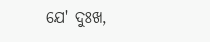ଯେ' ଦୁଃଖ,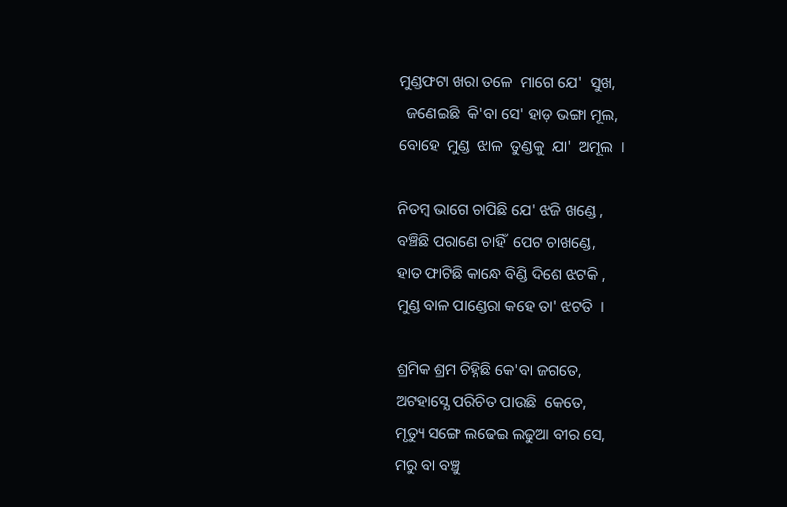ମୁଣ୍ଡଫଟା ଖରା ତଳେ  ମାଗେ ଯେ'  ସୁଖ,
  ଜଣେଇଛି  କି'ବା ସେ' ହାଡ଼ ଭଙ୍ଗା ମୂଲ,
ବୋହେ  ମୁଣ୍ଡ  ଝାଳ  ତୁଣ୍ଡକୁ  ଯା'  ଅମୂଲ  ।

ନିତମ୍ବ ଭାଗେ ଚାପିଛି ଯେ' ଝଜି ଖଣ୍ଡେ ,
ବଞ୍ଚିଛି ପରାଣେ ଚାହିଁ  ପେଟ ଚାଖଣ୍ଡେ,
ହାତ ଫାଟିଛି କାନ୍ଧେ ବିଣ୍ଡି ଦିଶେ ଝଟକି ,
ମୁଣ୍ଡ ବାଳ ପାଣ୍ଡେରା କହେ ତା' ଝଟତି  ।

ଶ୍ରମିକ ଶ୍ରମ ଚିହ୍ନିଛି କେ'ବା ଜଗତେ,
ଅଟହାସ୍ଯେ ପରିଚିତ ପାଉଛି  କେତେ,
ମୃତ୍ୟୁ ସଙ୍ଗେ ଲଢେଇ ଲଢୁଆ ବୀର ସେ,
ମରୁ ବା ବଞ୍ଚୁ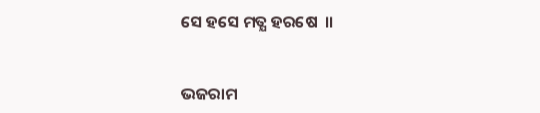ସେ ହସେ ମତ୍ଯ ହରଷେ  ।।


ଭଜରାମ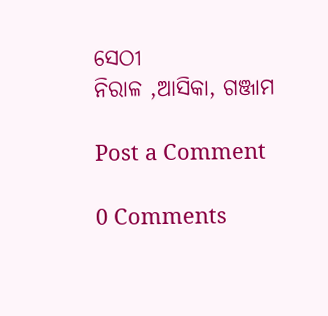ସେଠୀ
ନିରାଳ ,ଆସିକା, ଗଞ୍ଜାମ

Post a Comment

0 Comments